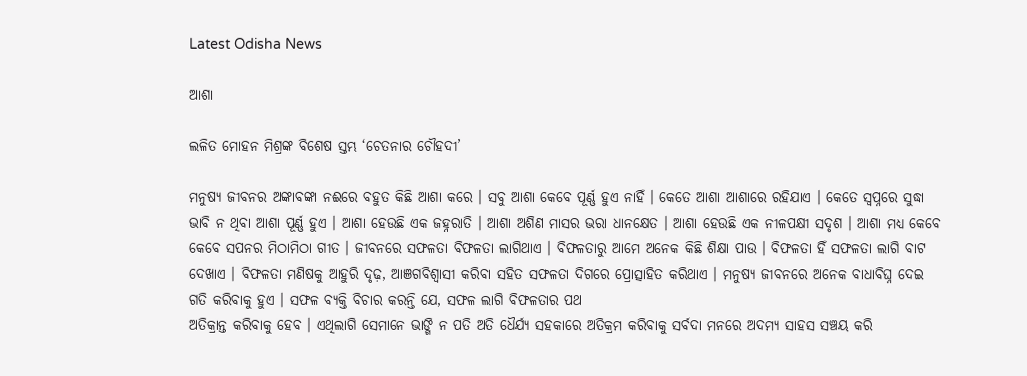Latest Odisha News

ଆଶା

ଲଳିତ ମୋହନ ମିଶ୍ରଙ୍କ ବିଶେଷ ସ୍ତମ୍ଭ ‘ଚେତନାର ଚୌହଦୀ’

ମନୁଷ୍ୟ ଜୀବନର ଅଙ୍କାବଙ୍କା ନଈରେ ବହୁତ କିଛି ଆଶା କରେ । ସବୁ ଆଶା କେବେ ପୂର୍ଣ୍ଣ ହୁଏ ନାହିଁ । କେତେ ଆଶା ଆଶାରେ ରହିଯାଏ । କେତେ ସ୍ୱପ୍ନରେ ସୁଦ୍ଧା ଭାବି ନ ଥିବା ଆଶା ପୂର୍ଣ୍ଣ ହୁଏ । ଆଶା ହେଉଛି ଏକ ଜହ୍ନରାତି । ଆଶା ଅଶିଣ ମାସର ଭରା ଧାନକ୍ଷେତ । ଆଶା ହେଉଛି ଏକ ନୀଳପକ୍ଷୀ ସଦୃଶ । ଆଶା ମଧ୍ୟ କେବେ କେବେ ସପନର ମିଠାମିଠା ଗୀତ । ଜୀବନରେ ସଫଳତା ବିଫଳତା ଲାଗିଥାଏ । ବିଫଳତାରୁ ଆମେ ଅନେକ କିଛି ଶିକ୍ଷା ପାଉ । ବିଫଳତା ହିଁ ସଫଳତା ଲାଗି ବାଟ ଦେଖାଏ । ବିଫଳତା ମଣିଷକୁ ଆହୁରି ଦୃଢ଼, ଆଞଗବିଶ୍ୱାସୀ କରିବା ସହିତ ସଫଳତା ଦିଗରେ ପ୍ରୋତ୍ସାହିତ କରିଥାଏ । ମନୁଷ୍ୟ ଜୀବନରେ ଅନେକ ବାଧାବିଘ୍ନ ଦେଇ ଗତି କରିବାକୁ ହୁଏ । ସଫଳ ବ୍ୟକ୍ତି ବିଚାର କରନ୍ତି ଯେ, ସଫଳ ଲାଗି ବିଫଳତାର ପଥ
ଅତିକ୍ରାନ୍ତ କରିବାକୁ ହେବ । ଏଥିଲାଗି ସେମାନେ ଭାଙ୍ଗି ନ ପତି ଅତି ଧୈର୍ଯ୍ୟ ସହକାରେ ଅତିକ୍ରମ କରିବାକୁ ସର୍ବଦା ମନରେ ଅଦମ୍ୟ ସାହସ ସଞ୍ଚୟ କରି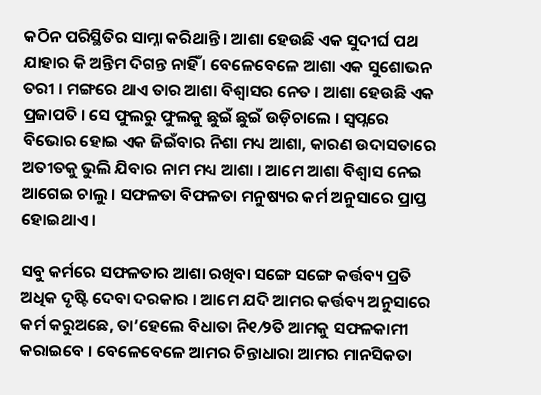କଠିନ ପରିସ୍ଥିତିର ସାମ୍ନା କରିଥାନ୍ତି । ଆଶା ହେଉଛି ଏକ ସୁଦୀର୍ଘ ପଥ ଯାହାର କି ଅନ୍ତିମ ଦିଗନ୍ତ ନାହିଁ । ବେଳେବେଳେ ଆଶା ଏକ ସୁଶୋଭନ ତରୀ । ମଙ୍ଗରେ ଥାଏ ତାର ଆଶା ବିଶ୍ୱାସର ନେତ । ଆଶା ହେଉଛି ଏକ ପ୍ରଜାପତି । ସେ ଫୁଲରୁ ଫୁଲକୁ ଛୁଇଁ ଛୁଇଁ ଉଡ଼ିଚାଲେ । ସ୍ୱପ୍ନରେ ବିଭୋର ହୋଇ ଏକ ଜିଇଁବାର ନିଶା ମଧ୍ୟ ଆଶା, କାରଣ ଉଦାସତାରେ ଅତୀତକୁ ଭୁଲି ଯିବାର ନାମ ମଧ୍ୟ ଆଶା । ଆମେ ଆଶା ବିଶ୍ୱାସ ନେଇ ଆଗେଇ ଚାଲୁ । ସଫଳତା ବିଫଳତା ମନୁଷ୍ୟର କର୍ମ ଅନୁସାରେ ପ୍ରାପ୍ତ ହୋଇଥାଏ ।

ସବୁ କର୍ମରେ ସଫଳତାର ଆଶା ରଖିବା ସଙ୍ଗେ ସଙ୍ଗେ କର୍ତ୍ତବ୍ୟ ପ୍ରତି ଅଧିକ ଦୃଷ୍ଟି ଦେବା ଦରକାର । ଆମେ ଯଦି ଆମର କର୍ତ୍ତବ୍ୟ ଅନୁସାରେ କର୍ମ କରୁଅଛେ, ତା’ହେଲେ ବିଧାତା ନି୧⁄୨ିତ ଆମକୁ ସଫଳକାମୀ କରାଇବେ । ବେଳେବେଳେ ଆମର ଚିନ୍ତାଧାରା ଆମର ମାନସିକତା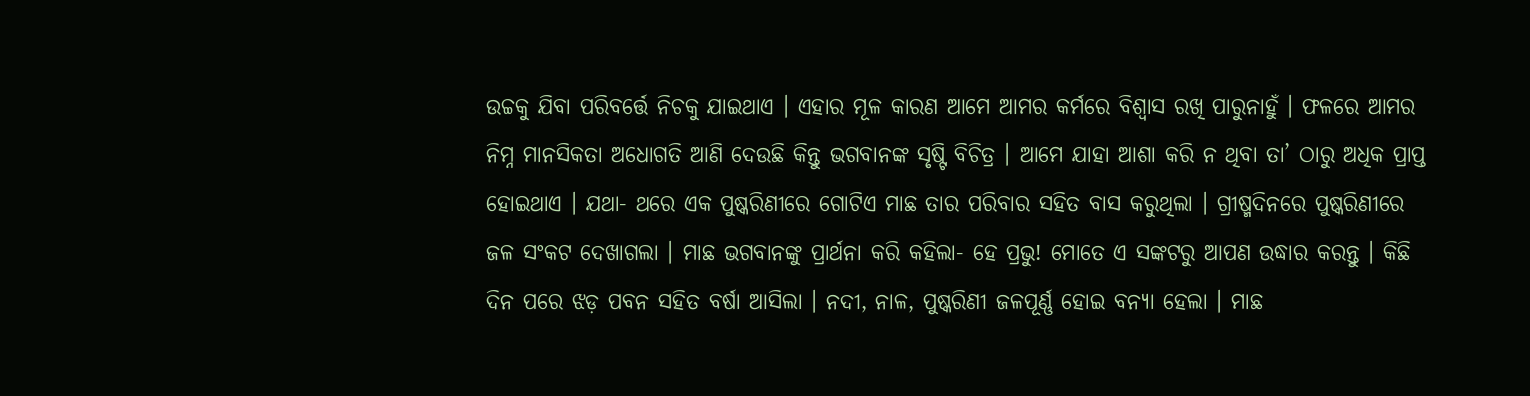ଉଚ୍ଚକୁ ଯିବା ପରିବର୍ତ୍ତେ ନିଚକୁ ଯାଇଥାଏ । ଏହାର ମୂଳ କାରଣ ଆମେ ଆମର କର୍ମରେ ବିଶ୍ୱାସ ରଖି ପାରୁନାହୁଁ । ଫଳରେ ଆମର ନିମ୍ନ ମାନସିକତା ଅଧୋଗତି ଆଣି ଦେଉଛି କିନ୍ତୁ ଭଗବାନଙ୍କ ସୃଷ୍ଟି ବିଚିତ୍ର । ଆମେ ଯାହା ଆଶା କରି ନ ଥିବା ତା’ ଠାରୁ ଅଧିକ ପ୍ରାପ୍ତ ହୋଇଥାଏ । ଯଥା- ଥରେ ଏକ ପୁଷ୍କରିଣୀରେ ଗୋଟିଏ ମାଛ ତାର ପରିବାର ସହିତ ବାସ କରୁଥିଲା । ଗ୍ରୀଷ୍ମଦିନରେ ପୁଷ୍କରିଣୀରେ ଜଳ ସଂକଟ ଦେଖାଗଲା । ମାଛ ଭଗବାନଙ୍କୁ ପ୍ରାର୍ଥନା କରି କହିଲା- ହେ ପ୍ରଭୁ! ମୋତେ ଏ ସଙ୍କଟରୁ ଆପଣ ଉଦ୍ଧାର କରନ୍ତୁ । କିଛି ଦିନ ପରେ ଝଡ଼ ପବନ ସହିତ ବର୍ଷା ଆସିଲା । ନଦୀ, ନାଳ, ପୁଷ୍କରିଣୀ ଜଳପୂର୍ଣ୍ଣ ହୋଇ ବନ୍ୟା ହେଲା । ମାଛ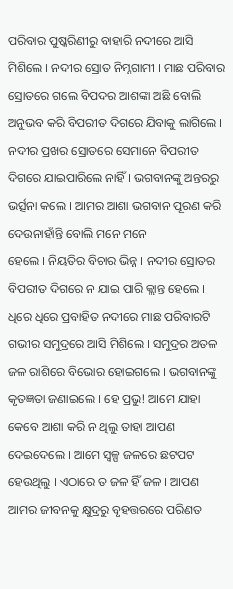ପରିବାର ପୁଷ୍କରିଣୀରୁ ବାହାରି ନଦୀରେ ଆସି ମିଶିଲେ । ନଦୀର ସ୍ରୋତ ନିମ୍ନଗାମୀ । ମାଛ ପରିବାର ସ୍ରୋତରେ ଗଲେ ବିପଦର ଆଶଙ୍କା ଅଛି ବୋଲି ଅନୁଭବ କରି ବିପରୀତ ଦିଗରେ ଯିବାକୁ ଲାଗିଲେ । ନଦୀର ପ୍ରଖର ସ୍ରୋତରେ ସେମାନେ ବିପରୀତ ଦିଗରେ ଯାଇପାରିଲେ ନାହିଁ । ଭଗବାନଙ୍କୁ ଅନ୍ତରରୁ ଭର୍ତ୍ସନା କଲେ । ଆମର ଆଶା ଭଗବାନ ପୂରଣ କରି ଦେଉନାହାଁନ୍ତି ବୋଲି ମନେ ମନେ
ହେଲେ । ନିୟତିର ବିଚାର ଭିନ୍ନ । ନଦୀର ସ୍ରୋତର ବିପରୀତ ଦିଗରେ ନ ଯାଇ ପାରି କ୍ଲାନ୍ତ ହେଲେ । ଧିରେ ଧିରେ ପ୍ରବାହିତ ନଦୀରେ ମାଛ ପରିବାରଟି ଗଭୀର ସମୁଦ୍ରରେ ଆସି ମିଶିଲେ । ସମୁଦ୍ରର ଅତଳ ଜଳ ରାଶିରେ ବିଭୋର ହୋଇଗଲେ । ଭଗବାନଙ୍କୁ କୃତଜ୍ଞତା ଜଣାଇଲେ । ହେ ପ୍ରଭୁ! ଆମେ ଯାହା କେବେ ଆଶା କରି ନ ଥିଲୁ ତାହା ଆପଣ ଦେଇଦେଲେ । ଆମେ ସ୍ୱଳ୍ପ ଜଳରେ ଛଟପଟ ହେଉଥିଲୁ । ଏଠାରେ ତ ଜଳ ହିଁ ଜଳ । ଆପଣ ଆମର ଜୀବନକୁ କ୍ଷୁଦ୍ରରୁ ବୃହତ୍ତରରେ ପରିଣତ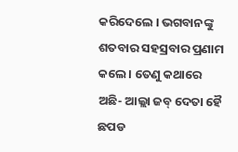କରିଦେଲେ । ଭଗବାନଙ୍କୁ ଶତବାର ସହସ୍ରବାର ପ୍ରଣାମ କଲେ । ତେଣୁ କଥାରେ ଅଛି- ଆଲ୍ଲା ଜବ୍‌ ଦେତା ହୈ ଛପଡ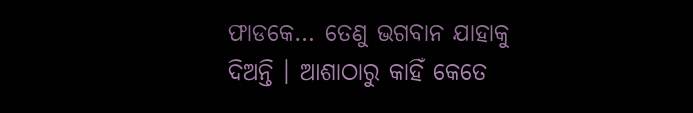ଫାଡକେ… ତେଣୁ ଭଗବାନ ଯାହାକୁ ଦିଅନ୍ତି । ଆଶାଠାରୁ କାହିଁ କେତେ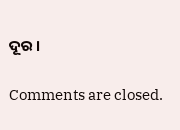ଦୂର ।

Comments are closed.